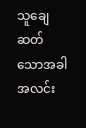သူချေဆတ်သောအခါ အလင်း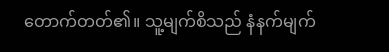တောက်တတ်၏။ သူ့မျက်စိသည် နံနက်မျက်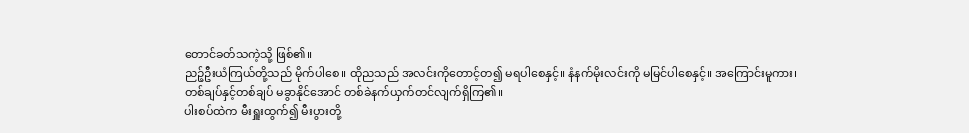တောင်ခတ်သကဲ့သို့ ဖြစ်၏။
ညဉ့်ဦးယံကြယ်တို့သည် မိုက်ပါစေ။ ထိုညသည် အလင်းကိုတောင့်တ၍ မရပါစေနှင့်။ နံနက်မိုးလင်းကို မမြင်ပါစေနှင့်။ အကြောင်းမူကား၊
တစ်ချပ်နှင့်တစ်ချပ် မခွာနိုင်အောင် တစ်ခဲနက်ယှက်တင်လျက်ရှိကြ၏။
ပါးစပ်ထဲက မီးရှူးထွက်၍ မီးပွားတို့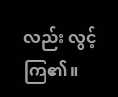လည်း လွင့်ကြ၏။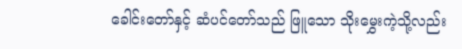ခေါင်းတော်နှင့် ဆံပင်တော်သည် ဖြူသော သိုးမွှေးကဲ့သို့လည်း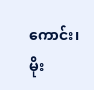ကောင်း၊ မိုး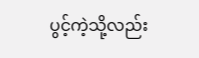ပွင့်ကဲ့သို့လည်း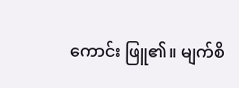ကောင်း ဖြူ၏။ မျက်စိ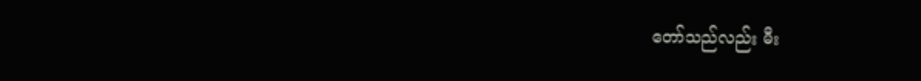တော်သည်လည်း မီး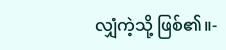လျှံကဲ့သို့ ဖြစ်၏။-